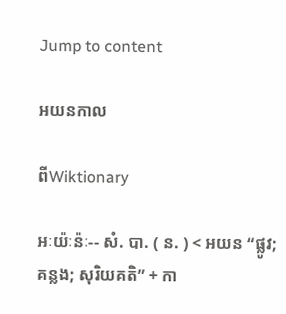Jump to content

អយនកាល

ពីWiktionary

អៈយ៉ៈន៉ៈ-- សំ. បា. ( ន. ) < អយន “ផ្លូវ; គន្លង; សុរិយគតិ” + កា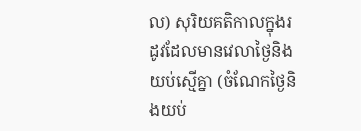ល) សុរិយគតិកាលក្នុងរដូវដែលមានវេលាថ្ងៃនិងយប់ស្មើគ្នា (ចំណែកថ្ងៃនិងយប់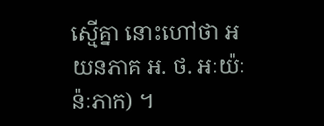ស្មើគ្នា នោះហៅថា អយនភាគ អ. ថ. អៈយ៉ៈន៉ៈភាក) ។